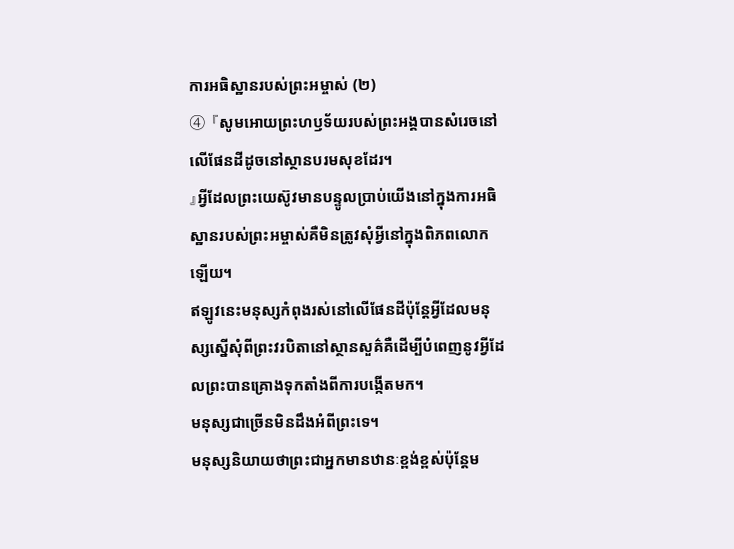ការអធិស្ឋានរបស់ព្រះអម្ចាស់ (២)
④ 『សូមអោយព្រះហឫទ័យរបស់ព្រះអង្គបានសំរេចនៅលើផែនដីដូចនៅស្ថានបរមសុខដែរ។
』អ្វីដែលព្រះយេស៊ូវមានបន្ទូលប្រាប់យើងនៅក្នុងការអធិស្ឋានរបស់ព្រះអម្ចាស់គឺមិនត្រូវសុំអ្វីនៅក្នុងពិភពលោកឡើយ។
ឥឡូវនេះមនុស្សកំពុងរស់នៅលើផែនដីប៉ុន្តែអ្វីដែលមនុស្សស្នើសុំពីព្រះវរបិតានៅស្ថានសួគ៌គឺដើម្បីបំពេញនូវអ្វីដែលព្រះបានគ្រោងទុកតាំងពីការបង្កើតមក។
មនុស្សជាច្រើនមិនដឹងអំពីព្រះទេ។
មនុស្សនិយាយថាព្រះជាអ្នកមានឋានៈខ្ពង់ខ្ពស់ប៉ុន្តែម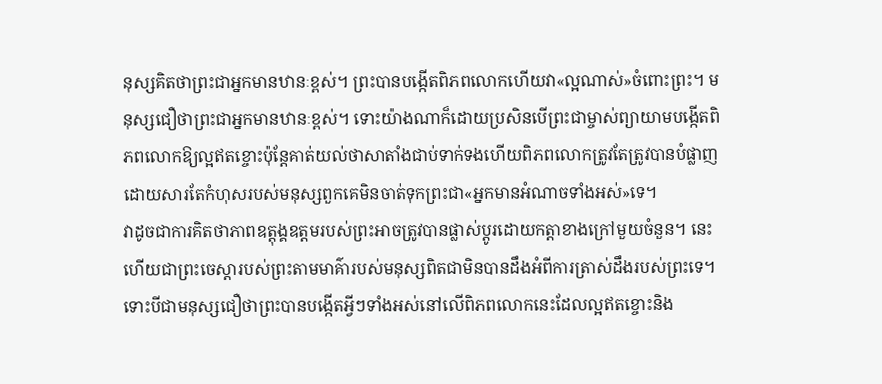នុស្សគិតថាព្រះជាអ្នកមានឋានៈខ្ពស់។ ព្រះបានបង្កើតពិភពលោកហើយវា«ល្អណាស់»ចំពោះព្រះ។ មនុស្សជឿថាព្រះជាអ្នកមានឋានៈខ្ពស់។ ទោះយ៉ាងណាក៏ដោយប្រសិនបើព្រះជាម្ចាស់ព្យាយាមបង្កើតពិភពលោកឱ្យល្អឥតខ្ចោះប៉ុន្តែគាត់យល់ថាសាតាំងជាប់ទាក់ទងហើយពិភពលោកត្រូវតែត្រូវបានបំផ្លាញដោយសារតែកំហុសរបស់មនុស្សពួកគេមិនចាត់ទុកព្រះជា«អ្នកមានអំណាចទាំងអស់»ទេ។
វាដូចជាការគិតថាភាពឧត្តុង្គឧត្តមរបស់ព្រះអាចត្រូវបានផ្លាស់ប្តូរដោយកត្តាខាងក្រៅមួយចំនួន។ នេះហើយជាព្រះចេស្ដារបស់ព្រះតាមមាគ៌ារបស់មនុស្សពិតជាមិនបានដឹងអំពីការត្រាស់ដឹងរបស់ព្រះទេ។ ទោះបីជាមនុស្សជឿថាព្រះបានបង្កើតអ្វីៗទាំងអស់នៅលើពិភពលោកនេះដែលល្អឥតខ្ចោះនិង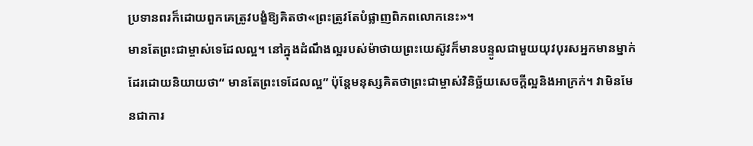ប្រទានពរក៏ដោយពួកគេត្រូវបង្ខំឱ្យគិតថា«ព្រះត្រូវតែបំផ្លាញពិភពលោកនេះ»។
មានតែព្រះជាម្ចាស់ទេដែលល្អ។ នៅក្នុងដំណឹងល្អរបស់ម៉ាថាយព្រះយេស៊ូវក៏មានបន្ទូលជាមួយយុវបុរសអ្នកមានម្នាក់ដែរដោយនិយាយថា“ មានតែព្រះទេដែលល្អ” ប៉ុន្តែមនុស្សគិតថាព្រះជាម្ចាស់វិនិច្ឆ័យសេចក្តីល្អនិងអាក្រក់។ វាមិនមែនជាការ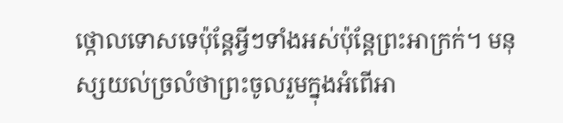ថ្កោលទោសទេប៉ុន្តែអ្វីៗទាំងអស់ប៉ុន្តែព្រះអាក្រក់។ មនុស្សយល់ច្រលំថាព្រះចូលរួមក្នុងអំពើអា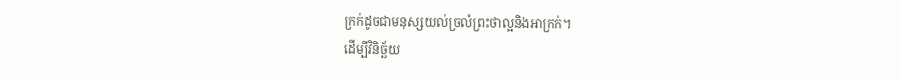ក្រក់ដូចជាមនុស្សយល់ច្រលំព្រះថាល្អនិងអាក្រក់។
ដើម្បីវិនិច្ឆ័យ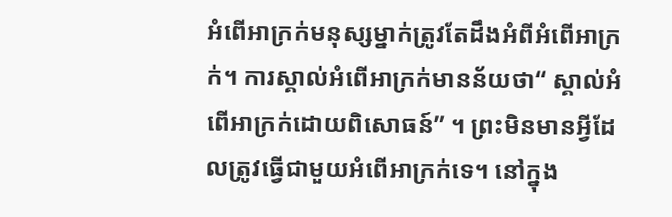អំពើអាក្រក់មនុស្សម្នាក់ត្រូវតែដឹងអំពីអំពើអាក្រក់។ ការស្គាល់អំពើអាក្រក់មានន័យថា“ ស្គាល់អំពើអាក្រក់ដោយពិសោធន៍” ។ ព្រះមិនមានអ្វីដែលត្រូវធ្វើជាមួយអំពើអាក្រក់ទេ។ នៅក្នុង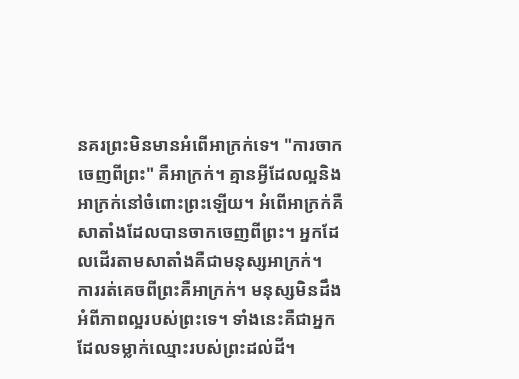នគរព្រះមិនមានអំពើអាក្រក់ទេ។ "ការចាកចេញពីព្រះ" គឺអាក្រក់។ គ្មានអ្វីដែលល្អនិងអាក្រក់នៅចំពោះព្រះឡើយ។ អំពើអាក្រក់គឺសាតាំងដែលបានចាកចេញពីព្រះ។ អ្នកដែលដើរតាមសាតាំងគឺជាមនុស្សអាក្រក់។
ការរត់គេចពីព្រះគឺអាក្រក់។ មនុស្សមិនដឹងអំពីភាពល្អរបស់ព្រះទេ។ ទាំងនេះគឺជាអ្នកដែលទម្លាក់ឈ្មោះរបស់ព្រះដល់ដី។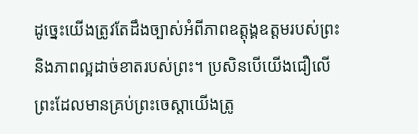ដូច្នេះយើងត្រូវតែដឹងច្បាស់អំពីភាពឧត្តុង្គឧត្តមរបស់ព្រះនិងភាពល្អដាច់ខាតរបស់ព្រះ។ ប្រសិនបើយើងជឿលើព្រះដែលមានគ្រប់ព្រះចេស្ដាយើងត្រូ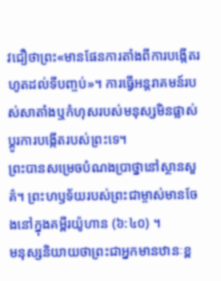វជឿថាព្រះ«មានផែនការតាំងពីការបង្កើតរហូតដល់ទីបញ្ចប់»។ ការធ្វើអន្តរាគមន៍របស់សាតាំងឬកំហុសរបស់មនុស្សមិនផ្លាស់ប្តូរការបង្កើតរបស់ព្រះទេ។
ព្រះបានសម្រេចបំណងប្រាថ្នានៅស្ថានសួគ៌។ ព្រះហឫទ័យរបស់ព្រះជាម្ចាស់មានចែងនៅក្នុងគម្ពីរយ៉ូហាន (៦:៤០) ។
មនុស្សនិយាយថាព្រះជាអ្នកមានឋានៈខ្ព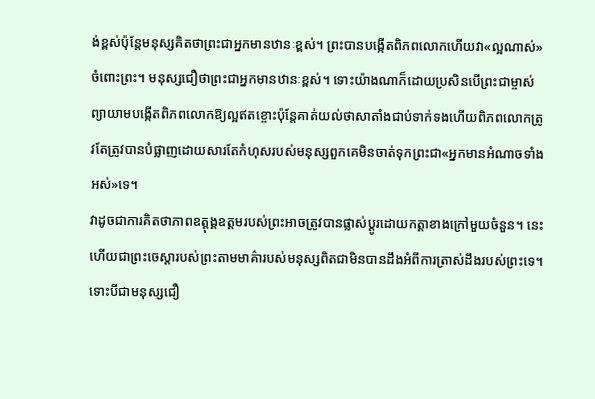ង់ខ្ពស់ប៉ុន្តែមនុស្សគិតថាព្រះជាអ្នកមានឋានៈខ្ពស់។ ព្រះបានបង្កើតពិភពលោកហើយវា«ល្អណាស់»ចំពោះព្រះ។ មនុស្សជឿថាព្រះជាអ្នកមានឋានៈខ្ពស់។ ទោះយ៉ាងណាក៏ដោយប្រសិនបើព្រះជាម្ចាស់ព្យាយាមបង្កើតពិភពលោកឱ្យល្អឥតខ្ចោះប៉ុន្តែគាត់យល់ថាសាតាំងជាប់ទាក់ទងហើយពិភពលោកត្រូវតែត្រូវបានបំផ្លាញដោយសារតែកំហុសរបស់មនុស្សពួកគេមិនចាត់ទុកព្រះជា«អ្នកមានអំណាចទាំងអស់»ទេ។
វាដូចជាការគិតថាភាពឧត្តុង្គឧត្តមរបស់ព្រះអាចត្រូវបានផ្លាស់ប្តូរដោយកត្តាខាងក្រៅមួយចំនួន។ នេះហើយជាព្រះចេស្ដារបស់ព្រះតាមមាគ៌ារបស់មនុស្សពិតជាមិនបានដឹងអំពីការត្រាស់ដឹងរបស់ព្រះទេ។ ទោះបីជាមនុស្សជឿ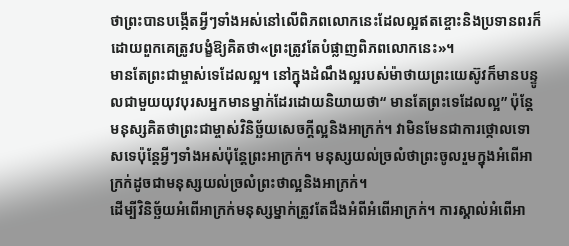ថាព្រះបានបង្កើតអ្វីៗទាំងអស់នៅលើពិភពលោកនេះដែលល្អឥតខ្ចោះនិងប្រទានពរក៏ដោយពួកគេត្រូវបង្ខំឱ្យគិតថា«ព្រះត្រូវតែបំផ្លាញពិភពលោកនេះ»។
មានតែព្រះជាម្ចាស់ទេដែលល្អ។ នៅក្នុងដំណឹងល្អរបស់ម៉ាថាយព្រះយេស៊ូវក៏មានបន្ទូលជាមួយយុវបុរសអ្នកមានម្នាក់ដែរដោយនិយាយថា“ មានតែព្រះទេដែលល្អ” ប៉ុន្តែមនុស្សគិតថាព្រះជាម្ចាស់វិនិច្ឆ័យសេចក្តីល្អនិងអាក្រក់។ វាមិនមែនជាការថ្កោលទោសទេប៉ុន្តែអ្វីៗទាំងអស់ប៉ុន្តែព្រះអាក្រក់។ មនុស្សយល់ច្រលំថាព្រះចូលរួមក្នុងអំពើអាក្រក់ដូចជាមនុស្សយល់ច្រលំព្រះថាល្អនិងអាក្រក់។
ដើម្បីវិនិច្ឆ័យអំពើអាក្រក់មនុស្សម្នាក់ត្រូវតែដឹងអំពីអំពើអាក្រក់។ ការស្គាល់អំពើអា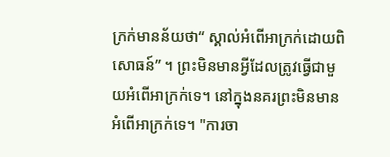ក្រក់មានន័យថា“ ស្គាល់អំពើអាក្រក់ដោយពិសោធន៍” ។ ព្រះមិនមានអ្វីដែលត្រូវធ្វើជាមួយអំពើអាក្រក់ទេ។ នៅក្នុងនគរព្រះមិនមានអំពើអាក្រក់ទេ។ "ការចា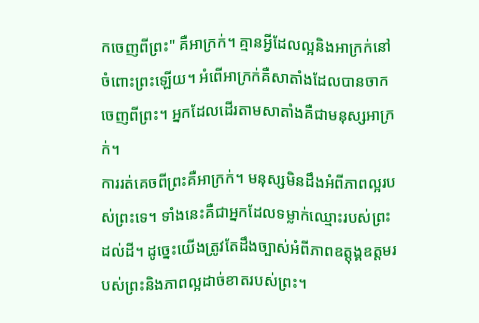កចេញពីព្រះ" គឺអាក្រក់។ គ្មានអ្វីដែលល្អនិងអាក្រក់នៅចំពោះព្រះឡើយ។ អំពើអាក្រក់គឺសាតាំងដែលបានចាកចេញពីព្រះ។ អ្នកដែលដើរតាមសាតាំងគឺជាមនុស្សអាក្រក់។
ការរត់គេចពីព្រះគឺអាក្រក់។ មនុស្សមិនដឹងអំពីភាពល្អរបស់ព្រះទេ។ ទាំងនេះគឺជាអ្នកដែលទម្លាក់ឈ្មោះរបស់ព្រះដល់ដី។ ដូច្នេះយើងត្រូវតែដឹងច្បាស់អំពីភាពឧត្តុង្គឧត្តមរបស់ព្រះនិងភាពល្អដាច់ខាតរបស់ព្រះ។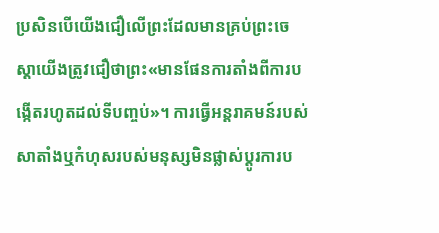ប្រសិនបើយើងជឿលើព្រះដែលមានគ្រប់ព្រះចេស្ដាយើងត្រូវជឿថាព្រះ«មានផែនការតាំងពីការបង្កើតរហូតដល់ទីបញ្ចប់»។ ការធ្វើអន្តរាគមន៍របស់សាតាំងឬកំហុសរបស់មនុស្សមិនផ្លាស់ប្តូរការប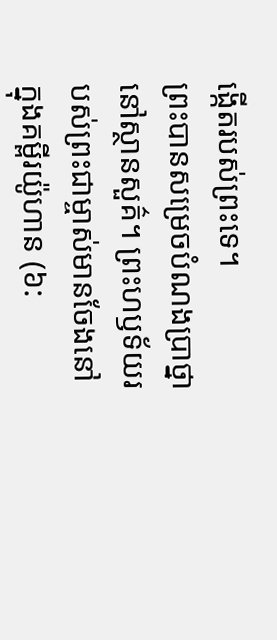ង្កើតរបស់ព្រះទេ។
ព្រះបានសម្រេចបំណងប្រាថ្នានៅស្ថានសួគ៌។ ព្រះហឫទ័យរបស់ព្រះជាម្ចាស់មានចែងនៅក្នុងគម្ពីរយ៉ូហាន (៦: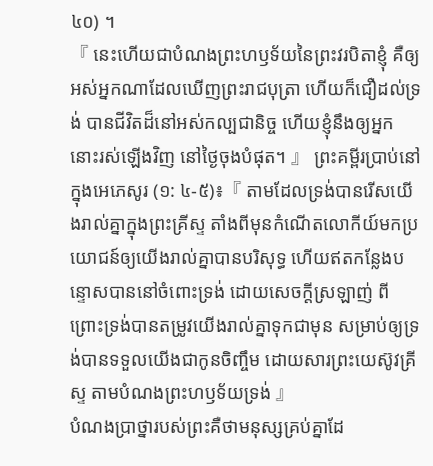៤០) ។
『 នេះហើយជាបំណងព្រះហឫទ័យនៃព្រះវរបិតាខ្ញុំ គឺឲ្យអស់អ្នកណាដែលឃើញព្រះរាជបុត្រា ហើយក៏ជឿដល់ទ្រង់ បានជីវិតដ៏នៅអស់កល្បជានិច្ច ហើយខ្ញុំនឹងឲ្យអ្នកនោះរស់ឡើងវិញ នៅថ្ងៃចុងបំផុត។ 』 ព្រះគម្ពីរប្រាប់នៅក្នុងអេភេសូរ (១: ៤-៥)៖『 តាមដែលទ្រង់បានរើសយើងរាល់គ្នាក្នុងព្រះគ្រីស្ទ តាំងពីមុនកំណើតលោកីយ៍មកប្រយោជន៍ឲ្យយើងរាល់គ្នាបានបរិសុទ្ធ ហើយឥតកន្លែងបន្ទោសបាននៅចំពោះទ្រង់ ដោយសេចក្ដីស្រឡាញ់ ពីព្រោះទ្រង់បានតម្រូវយើងរាល់គ្នាទុកជាមុន សម្រាប់ឲ្យទ្រង់បានទទួលយើងជាកូនចិញ្ចឹម ដោយសារព្រះយេស៊ូវគ្រីស្ទ តាមបំណងព្រះហឫទ័យទ្រង់ 』
បំណងប្រាថ្នារបស់ព្រះគឺថាមនុស្សគ្រប់គ្នាដែ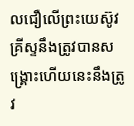លជឿលើព្រះយេស៊ូវគ្រីស្ទនឹងត្រូវបានសង្គ្រោះហើយនេះនឹងត្រូវ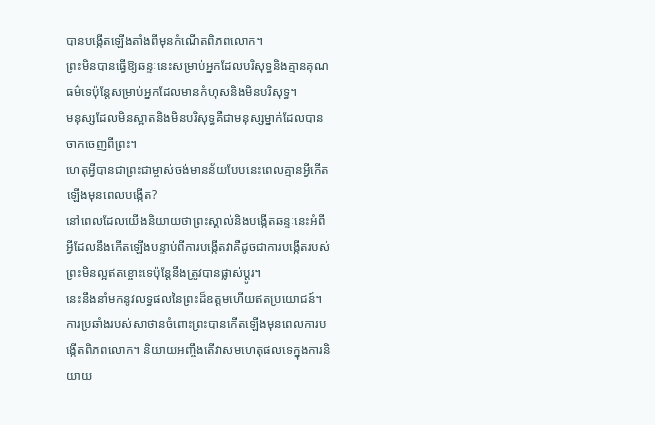បានបង្កើតឡើងតាំងពីមុនកំណើតពិភពលោក។
ព្រះមិនបានធ្វើឱ្យឆន្ទៈនេះសម្រាប់អ្នកដែលបរិសុទ្ធនិងគ្មានគុណធម៌ទេប៉ុន្តែសម្រាប់អ្នកដែលមានកំហុសនិងមិនបរិសុទ្ធ។
មនុស្សដែលមិនស្អាតនិងមិនបរិសុទ្ធគឺជាមនុស្សម្នាក់ដែលបានចាកចេញពីព្រះ។
ហេតុអ្វីបានជាព្រះជាម្ចាស់ចង់មានន័យបែបនេះពេលគ្មានអ្វីកើតឡើងមុនពេលបង្កើត?
នៅពេលដែលយើងនិយាយថាព្រះស្គាល់និងបង្កើតឆន្ទៈនេះអំពីអ្វីដែលនឹងកើតឡើងបន្ទាប់ពីការបង្កើតវាគឺដូចជាការបង្កើតរបស់ព្រះមិនល្អឥតខ្ចោះទេប៉ុន្តែនឹងត្រូវបានផ្លាស់ប្តូរ។
នេះនឹងនាំមកនូវលទ្ធផលនៃព្រះដ៏ឧត្ដមហើយឥតប្រយោជន៍។
ការប្រឆាំងរបស់សាថានចំពោះព្រះបានកើតឡើងមុនពេលការបង្កើតពិភពលោក។ និយាយអញ្ចឹងតើវាសមហេតុផលទេក្នុងការនិយាយ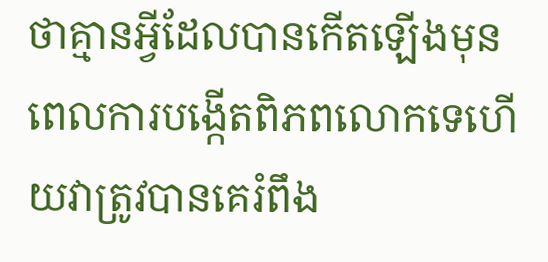ថាគ្មានអ្វីដែលបានកើតឡើងមុនពេលការបង្កើតពិភពលោកទេហើយវាត្រូវបានគេរំពឹង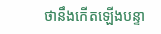ថានឹងកើតឡើងបន្ទា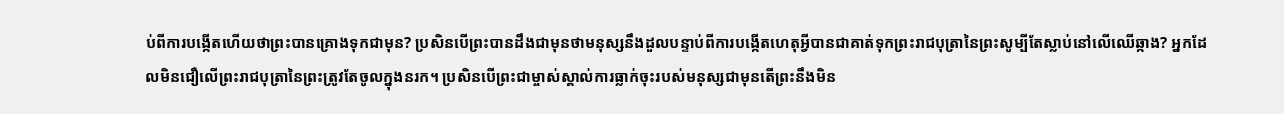ប់ពីការបង្កើតហើយថាព្រះបានគ្រោងទុកជាមុន? ប្រសិនបើព្រះបានដឹងជាមុនថាមនុស្សនឹងដួលបន្ទាប់ពីការបង្កើតហេតុអ្វីបានជាគាត់ទុកព្រះរាជបុត្រានៃព្រះសូម្បីតែស្លាប់នៅលើឈើឆ្កាង? អ្នកដែលមិនជឿលើព្រះរាជបុត្រានៃព្រះត្រូវតែចូលក្នុងនរក។ ប្រសិនបើព្រះជាម្ចាស់ស្គាល់ការធ្លាក់ចុះរបស់មនុស្សជាមុនតើព្រះនឹងមិន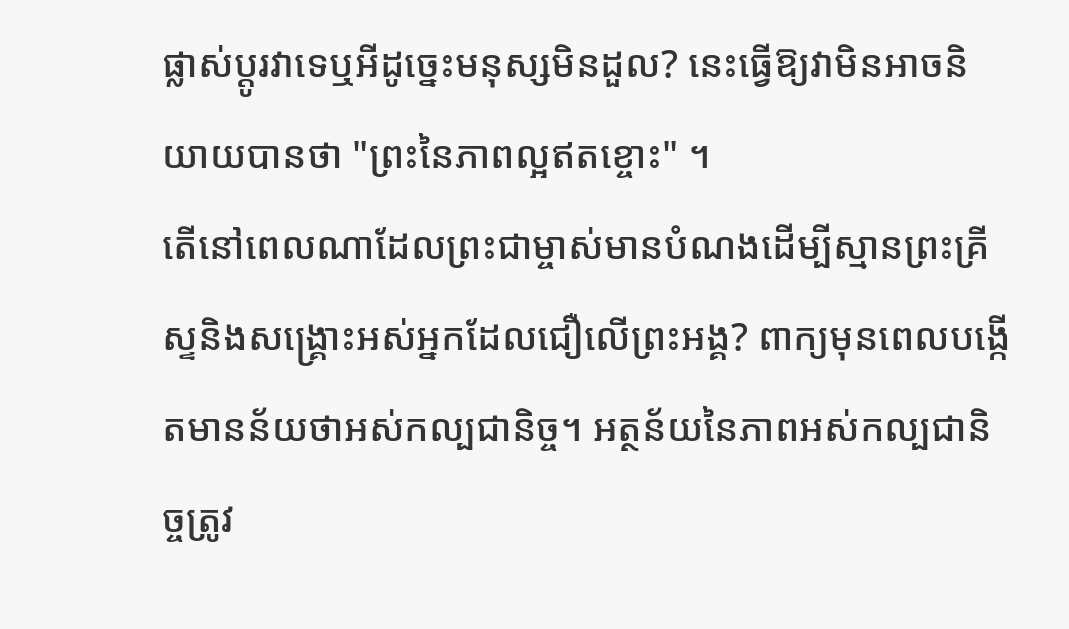ផ្លាស់ប្តូរវាទេឬអីដូច្នេះមនុស្សមិនដួល? នេះធ្វើឱ្យវាមិនអាចនិយាយបានថា "ព្រះនៃភាពល្អឥតខ្ចោះ" ។
តើនៅពេលណាដែលព្រះជាម្ចាស់មានបំណងដើម្បីស្មានព្រះគ្រីស្ទនិងសង្រ្គោះអស់អ្នកដែលជឿលើព្រះអង្គ? ពាក្យមុនពេលបង្កើតមានន័យថាអស់កល្បជានិច្ច។ អត្ថន័យនៃភាពអស់កល្បជានិច្ចត្រូវ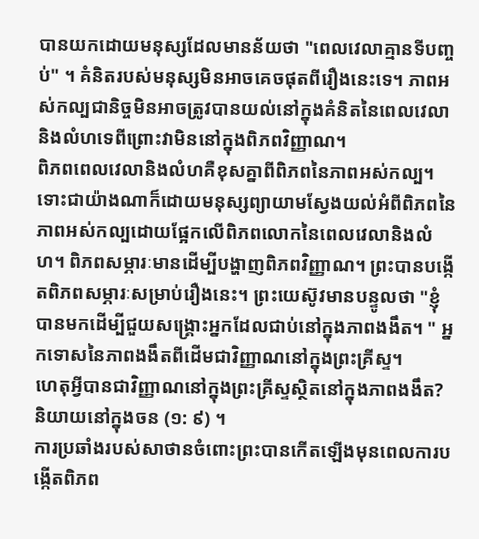បានយកដោយមនុស្សដែលមានន័យថា "ពេលវេលាគ្មានទីបញ្ចប់" ។ គំនិតរបស់មនុស្សមិនអាចគេចផុតពីរឿងនេះទេ។ ភាពអស់កល្បជានិច្ចមិនអាចត្រូវបានយល់នៅក្នុងគំនិតនៃពេលវេលានិងលំហទេពីព្រោះវាមិននៅក្នុងពិភពវិញ្ញាណ។
ពិភពពេលវេលានិងលំហគឺខុសគ្នាពីពិភពនៃភាពអស់កល្ប។ ទោះជាយ៉ាងណាក៏ដោយមនុស្សព្យាយាមស្វែងយល់អំពីពិភពនៃភាពអស់កល្បដោយផ្អែកលើពិភពលោកនៃពេលវេលានិងលំហ។ ពិភពសម្ភារៈមានដើម្បីបង្ហាញពិភពវិញ្ញាណ។ ព្រះបានបង្កើតពិភពសម្ភារៈសម្រាប់រឿងនេះ។ ព្រះយេស៊ូវមានបន្ទូលថា "ខ្ញុំបានមកដើម្បីជួយសង្គ្រោះអ្នកដែលជាប់នៅក្នុងភាពងងឹត។ " អ្នកទោសនៃភាពងងឹតពីដើមជាវិញ្ញាណនៅក្នុងព្រះគ្រីស្ទ។
ហេតុអ្វីបានជាវិញ្ញាណនៅក្នុងព្រះគ្រីស្ទស្ថិតនៅក្នុងភាពងងឹត? និយាយនៅក្នុងចន (១: ៩) ។
ការប្រឆាំងរបស់សាថានចំពោះព្រះបានកើតឡើងមុនពេលការបង្កើតពិភព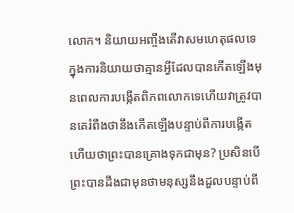លោក។ និយាយអញ្ចឹងតើវាសមហេតុផលទេក្នុងការនិយាយថាគ្មានអ្វីដែលបានកើតឡើងមុនពេលការបង្កើតពិភពលោកទេហើយវាត្រូវបានគេរំពឹងថានឹងកើតឡើងបន្ទាប់ពីការបង្កើតហើយថាព្រះបានគ្រោងទុកជាមុន? ប្រសិនបើព្រះបានដឹងជាមុនថាមនុស្សនឹងដួលបន្ទាប់ពី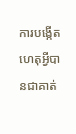ការបង្កើតហេតុអ្វីបានជាគាត់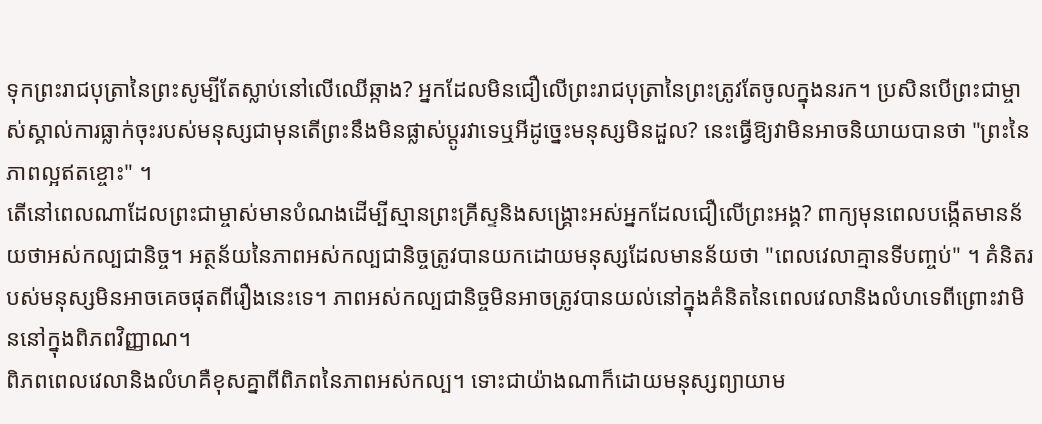ទុកព្រះរាជបុត្រានៃព្រះសូម្បីតែស្លាប់នៅលើឈើឆ្កាង? អ្នកដែលមិនជឿលើព្រះរាជបុត្រានៃព្រះត្រូវតែចូលក្នុងនរក។ ប្រសិនបើព្រះជាម្ចាស់ស្គាល់ការធ្លាក់ចុះរបស់មនុស្សជាមុនតើព្រះនឹងមិនផ្លាស់ប្តូរវាទេឬអីដូច្នេះមនុស្សមិនដួល? នេះធ្វើឱ្យវាមិនអាចនិយាយបានថា "ព្រះនៃភាពល្អឥតខ្ចោះ" ។
តើនៅពេលណាដែលព្រះជាម្ចាស់មានបំណងដើម្បីស្មានព្រះគ្រីស្ទនិងសង្រ្គោះអស់អ្នកដែលជឿលើព្រះអង្គ? ពាក្យមុនពេលបង្កើតមានន័យថាអស់កល្បជានិច្ច។ អត្ថន័យនៃភាពអស់កល្បជានិច្ចត្រូវបានយកដោយមនុស្សដែលមានន័យថា "ពេលវេលាគ្មានទីបញ្ចប់" ។ គំនិតរបស់មនុស្សមិនអាចគេចផុតពីរឿងនេះទេ។ ភាពអស់កល្បជានិច្ចមិនអាចត្រូវបានយល់នៅក្នុងគំនិតនៃពេលវេលានិងលំហទេពីព្រោះវាមិននៅក្នុងពិភពវិញ្ញាណ។
ពិភពពេលវេលានិងលំហគឺខុសគ្នាពីពិភពនៃភាពអស់កល្ប។ ទោះជាយ៉ាងណាក៏ដោយមនុស្សព្យាយាម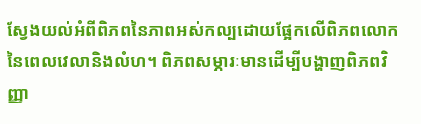ស្វែងយល់អំពីពិភពនៃភាពអស់កល្បដោយផ្អែកលើពិភពលោកនៃពេលវេលានិងលំហ។ ពិភពសម្ភារៈមានដើម្បីបង្ហាញពិភពវិញ្ញា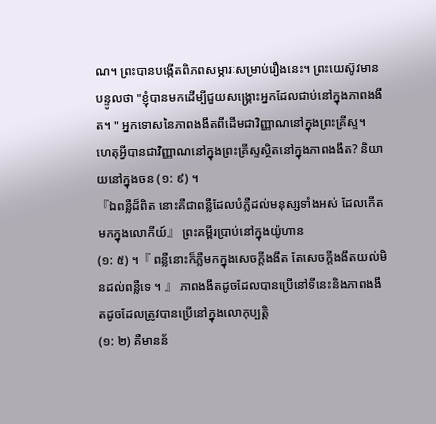ណ។ ព្រះបានបង្កើតពិភពសម្ភារៈសម្រាប់រឿងនេះ។ ព្រះយេស៊ូវមានបន្ទូលថា "ខ្ញុំបានមកដើម្បីជួយសង្គ្រោះអ្នកដែលជាប់នៅក្នុងភាពងងឹត។ " អ្នកទោសនៃភាពងងឹតពីដើមជាវិញ្ញាណនៅក្នុងព្រះគ្រីស្ទ។
ហេតុអ្វីបានជាវិញ្ញាណនៅក្នុងព្រះគ្រីស្ទស្ថិតនៅក្នុងភាពងងឹត? និយាយនៅក្នុងចន (១: ៩) ។
『ឯពន្លឺដ៏ពិត នោះគឺជាពន្លឺដែលបំភ្លឺដល់មនុស្សទាំងអស់ ដែលកើតមកក្នុងលោកីយ៍』 ព្រះគម្ពីរប្រាប់នៅក្នុងយ៉ូហាន
(១: ៥) ។『 ពន្លឺនោះក៏ភ្លឺមកក្នុងសេចក្ដីងងឹត តែសេចក្ដីងងឹតយល់មិនដល់ពន្លឺទេ ។ 』 ភាពងងឹតដូចដែលបានប្រើនៅទីនេះនិងភាពងងឹតដូចដែលត្រូវបានប្រើនៅក្នុងលោកុប្បត្តិ
(១: ២) គឺមានន័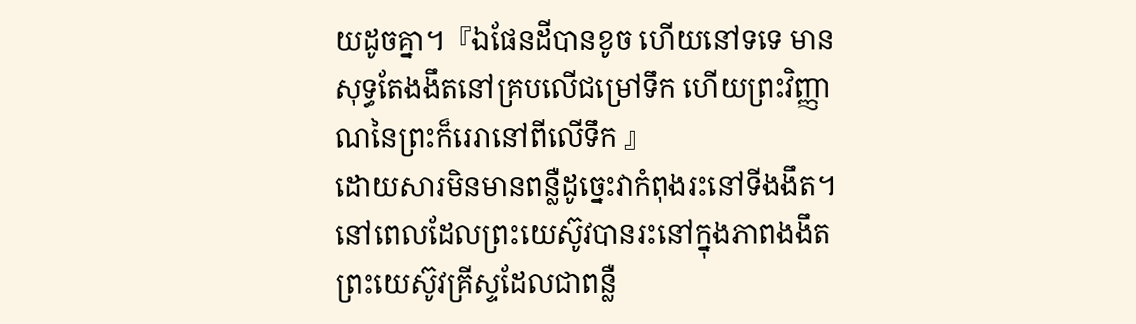យដូចគ្នា។『ឯផែនដីបានខូច ហើយនៅទទេ មានសុទ្ធតែងងឹតនៅគ្របលើជម្រៅទឹក ហើយព្រះវិញ្ញាណនៃព្រះក៏រេរានៅពីលើទឹក 』
ដោយសារមិនមានពន្លឺដូច្នេះវាកំពុងរះនៅទីងងឹត។
នៅពេលដែលព្រះយេស៊ូវបានរះនៅក្នុងភាពងងឹតព្រះយេស៊ូវគ្រីស្ទដែលជាពន្លឺ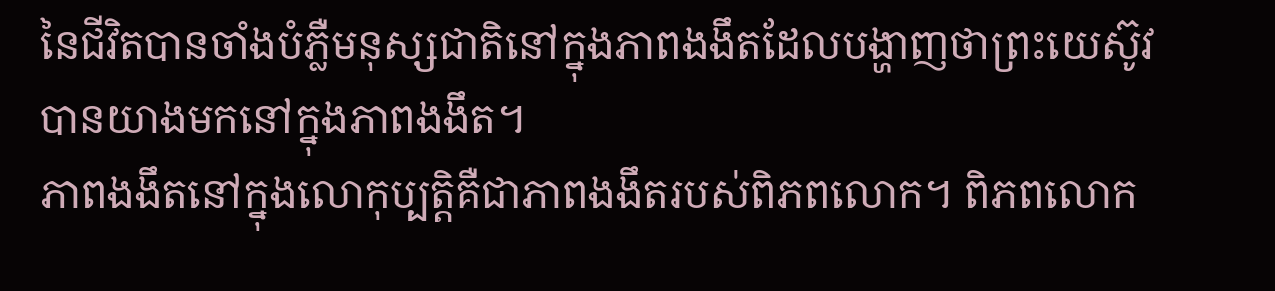នៃជីវិតបានចាំងបំភ្លឺមនុស្សជាតិនៅក្នុងភាពងងឹតដែលបង្ហាញថាព្រះយេស៊ូវបានយាងមកនៅក្នុងភាពងងឹត។
ភាពងងឹតនៅក្នុងលោកុប្បត្តិគឺជាភាពងងឹតរបស់ពិភពលោក។ ពិភពលោក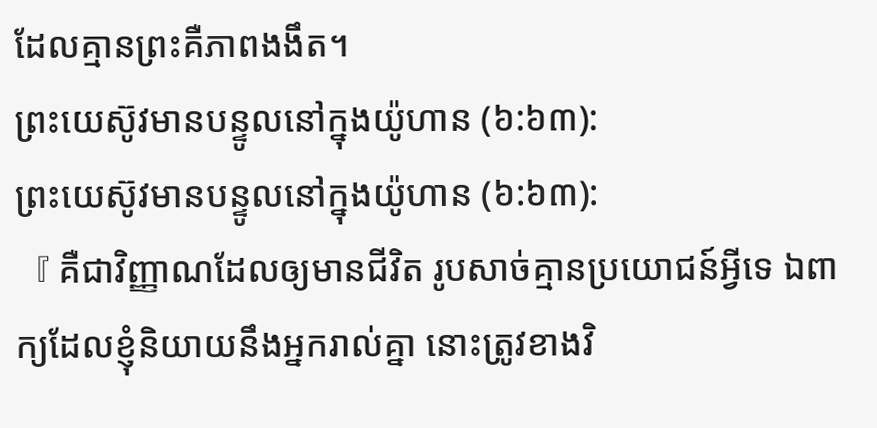ដែលគ្មានព្រះគឺភាពងងឹត។
ព្រះយេស៊ូវមានបន្ទូលនៅក្នុងយ៉ូហាន (៦:៦៣):
ព្រះយេស៊ូវមានបន្ទូលនៅក្នុងយ៉ូហាន (៦:៦៣):
『 គឺជាវិញ្ញាណដែលឲ្យមានជីវិត រូបសាច់គ្មានប្រយោជន៍អ្វីទេ ឯពាក្យដែលខ្ញុំនិយាយនឹងអ្នករាល់គ្នា នោះត្រូវខាងវិ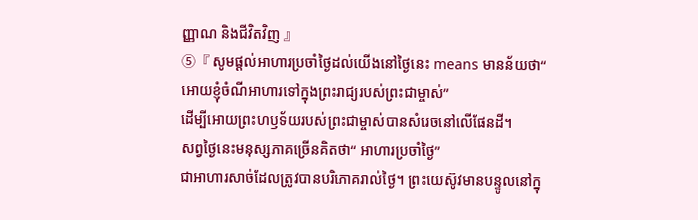ញ្ញាណ និងជីវិតវិញ 』
⑤『 សូមផ្តល់អាហារប្រចាំថ្ងៃដល់យើងនៅថ្ងៃនេះ means មានន័យថា“
អោយខ្ញុំចំណីអាហារទៅក្នុងព្រះរាជ្យរបស់ព្រះជាម្ចាស់”
ដើម្បីអោយព្រះហឫទ័យរបស់ព្រះជាម្ចាស់បានសំរេចនៅលើផែនដី។
សព្វថ្ងៃនេះមនុស្សភាគច្រើនគិតថា“ អាហារប្រចាំថ្ងៃ”
ជាអាហារសាច់ដែលត្រូវបានបរិភោគរាល់ថ្ងៃ។ ព្រះយេស៊ូវមានបន្ទូលនៅក្នុ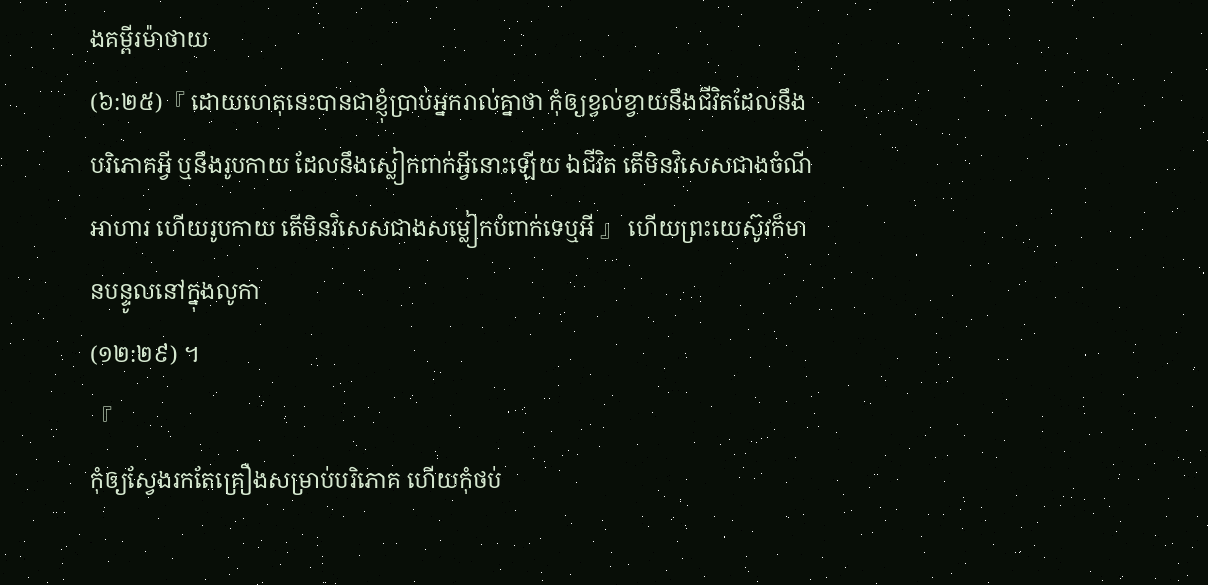ងគម្ពីរម៉ាថាយ
(៦:២៥)『 ដោយហេតុនេះបានជាខ្ញុំប្រាប់អ្នករាល់គ្នាថា កុំឲ្យខ្វល់ខ្វាយនឹងជីវិតដែលនឹងបរិភោគអ្វី ឬនឹងរូបកាយ ដែលនឹងស្លៀកពាក់អ្វីនោះឡើយ ឯជីវិត តើមិនវិសេសជាងចំណីអាហារ ហើយរូបកាយ តើមិនវិសេសជាងសម្លៀកបំពាក់ទេឬអី 』 ហើយព្រះយេស៊ូវក៏មានបន្ទូលនៅក្នុងលូកា
(១២:២៩) ។
『
កុំឲ្យស្វែងរកតែគ្រឿងសម្រាប់បរិភោគ ហើយកុំថប់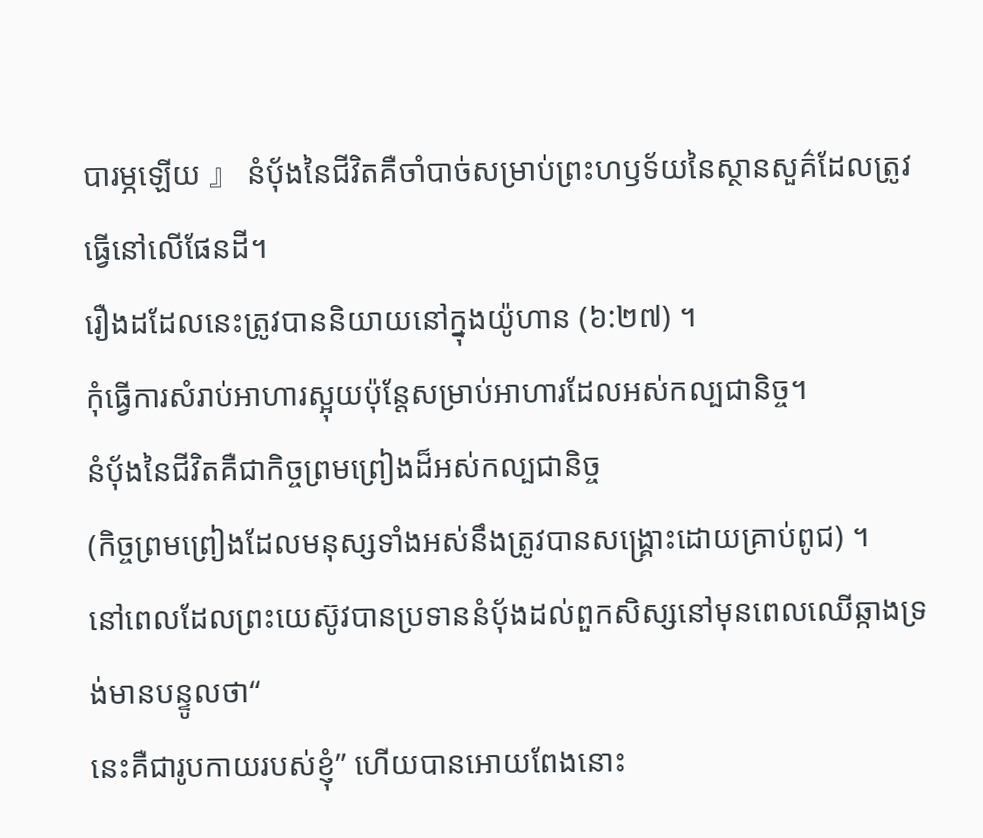បារម្ភឡើយ 』 នំប៉័ងនៃជីវិតគឺចាំបាច់សម្រាប់ព្រះហឫទ័យនៃស្ថានសួគ៌ដែលត្រូវធ្វើនៅលើផែនដី។
រឿងដដែលនេះត្រូវបាននិយាយនៅក្នុងយ៉ូហាន (៦:២៧) ។
កុំធ្វើការសំរាប់អាហារស្អុយប៉ុន្តែសម្រាប់អាហារដែលអស់កល្បជានិច្ច។
នំប៉័ងនៃជីវិតគឺជាកិច្ចព្រមព្រៀងដ៏អស់កល្បជានិច្ច
(កិច្ចព្រមព្រៀងដែលមនុស្សទាំងអស់នឹងត្រូវបានសង្គ្រោះដោយគ្រាប់ពូជ) ។
នៅពេលដែលព្រះយេស៊ូវបានប្រទាននំប៉័ងដល់ពួកសិស្សនៅមុនពេលឈើឆ្កាងទ្រង់មានបន្ទូលថា“
នេះគឺជារូបកាយរបស់ខ្ញុំ” ហើយបានអោយពែងនោះ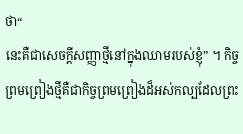ថា“
នេះគឺជាសេចក្តីសញ្ញាថ្មីនៅក្នុងឈាមរបស់ខ្ញុំ” ។ កិច្ចព្រមព្រៀងថ្មីគឺជាកិច្ចព្រមព្រៀងដ៏អស់កល្បដែលព្រះ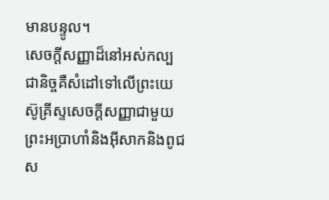មានបន្ទូល។
សេចក្ដីសញ្ញាដ៏នៅអស់កល្បជានិច្ចគឺសំដៅទៅលើព្រះយេស៊ូគ្រីស្ទសេចក្ដីសញ្ញាជាមួយព្រះអប្រាហាំនិងអ៊ីសាកនិងពូជស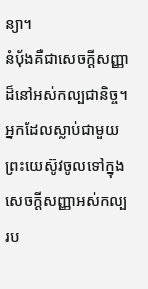ន្យា។
នំប៉័ងគឺជាសេចក្ដីសញ្ញាដ៏នៅអស់កល្បជានិច្ច។
អ្នកដែលស្លាប់ជាមួយព្រះយេស៊ូវចូលទៅក្នុងសេចក្តីសញ្ញាអស់កល្បរប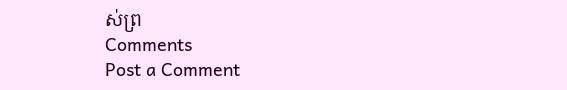ស់ព្រ
Comments
Post a Comment